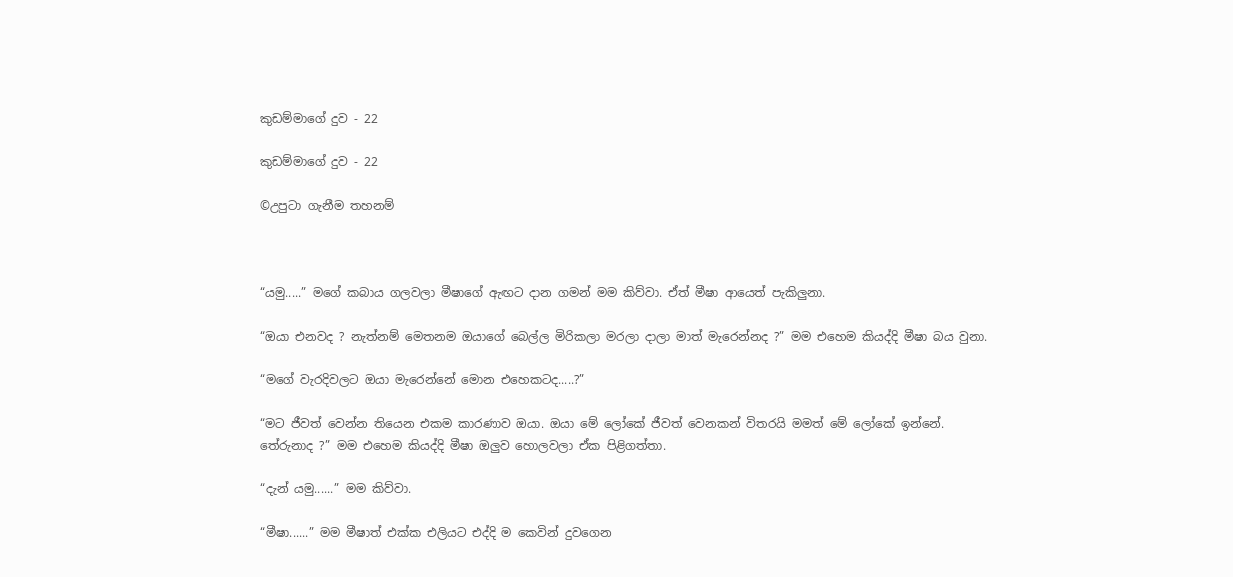කුඩම්මාගේ දුව - 22

කුඩම්මාගේ දුව - 22

©උපුටා ගැනීම තහනම්



“යමු.....” මගේ කබාය ගලවලා මීෂාගේ ඇඟට දාන ගමන් මම කිව්වා. ඒත් මීෂා ආයෙත් පැකිලුනා.

“ඔයා එනවද ? නැත්නම් මෙතනම ඔයාගේ බෙල්ල මිරිකලා මරලා දාලා මාත් මැරෙන්නද ?” මම එහෙම කියද්දි මීෂා බය වුනා.

“මගේ වැරදිවලට ඔයා මැරෙන්නේ මොන එහෙකටද.....?”

“මට ජීවත් වෙන්න තියෙන එකම කාරණාව ඔයා. ඔයා මේ ලෝකේ ජීවත් වෙනකන් විතරයි මමත් මේ ලෝකේ ඉන්නේ. තේරුනාද ?” මම එහෙම කියද්දි මීෂා ඔලුව හොලවලා ඒක පිළිගත්තා.

“දැන් යමු......” මම කිව්වා.

“මීෂා......” මම මීෂාත් එක්ක එලියට එද්දි ම කෙවින් දුවගෙන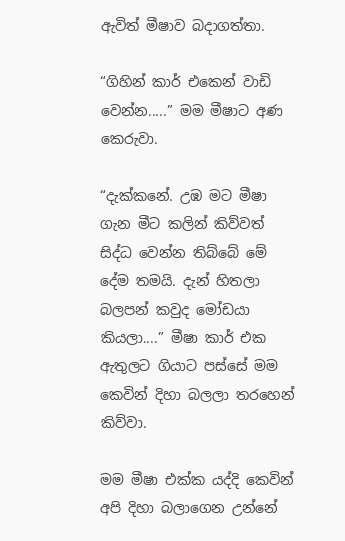ඇවිත් මීෂාව බදාගත්තා.

“ගිහින් කාර් එකෙන් වාඩි වෙන්න.....” මම මීෂාට අණ කෙරුවා.

“දැක්කනේ. උඹ මට මීෂා ගැන මීට කලින් කිව්වත් සිද්ධ වෙන්න තිබ්බේ මේ දේම තමයි. දැන් හිතලා බලපන් කවුද මෝඩයා කියලා....” මීෂා කාර් එක ඇතුලට ගියාට පස්සේ මම කෙවින් දිහා බලලා තරහෙන් කිව්වා.

මම මීෂා එක්ක යද්දි කෙවින් අපි දිහා බලාගෙන උන්නේ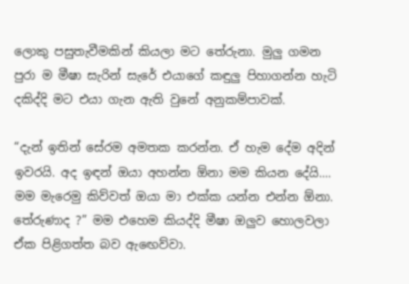ලොකු පසුතැවීමකින් කියලා මට තේරුනා. මුලු ගමන පුරා ම මීෂා සැරින් සැරේ එයාගේ කඳුලු පිහාගන්න හැටි දකිද්දි මට එයා ගැන ඇති වුනේ අනුකම්පාවක්.

“දැන් ඉතින් සේරම අමතක කරන්න. ඒ හැම දේම අදින් ඉවරයි. අද ඉඳන් ඔයා අහන්න ඕනා මම කියන දේයි.... මම මැරෙමු කිව්වත් ඔයා මා එක්ක යන්න එන්න ඕනා. තේරුණාද ?” මම එහෙම කියද්දි මීෂා ඔලුව හොලවලා ඒක පිළිගත්ත බව ඇඟෙව්වා.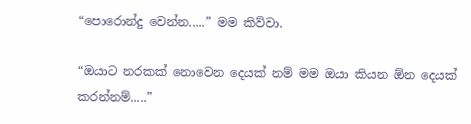“පොරොන්දු වෙන්න.....” මම කිව්වා.

“ඔයාට නරකක් නොවෙන දෙයක් නම් මම ඔයා කියන ඕන දෙයක් කරන්නම්.....”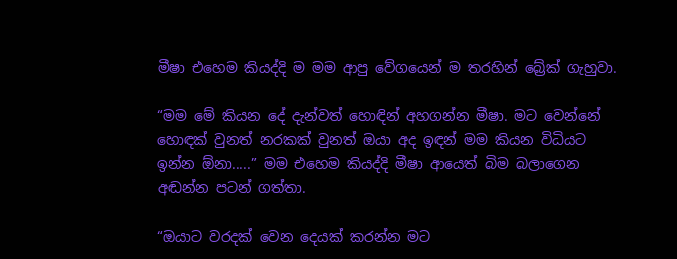මීෂා එහෙම කියද්දි ම මම ආපු වේගයෙන් ම තරහින් බ්‍රේක් ගැහුවා.

“මම මේ කියන දේ දැන්වත් හොඳින් අහගන්න මීෂා. මට වෙන්නේ හොඳක් වුනත් නරකක් වුනත් ඔයා අද ඉඳන් මම කියන විධියට ඉන්න ඕනා.....” මම එහෙම කියද්දි මීෂා ආයෙත් බිම බලාගෙන අඬන්න පටන් ගත්තා.

“ඔයාට වරදක් වෙන දෙයක් කරන්න මට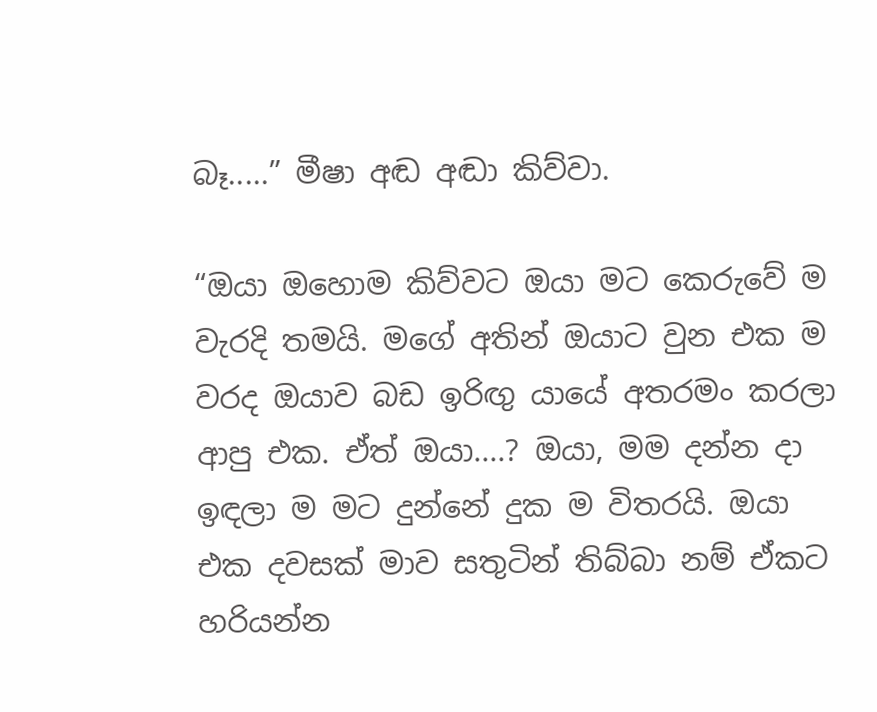බෑ.....” මීෂා අඬ අඬා කිව්වා.

“ඔයා ඔහොම කිව්වට ඔයා මට කෙරුවේ ම වැරදි තමයි. මගේ අතින් ඔයාට වුන එක ම වරද ඔයාව බඩ ඉරිඟු යායේ අතරමං කරලා ආපු එක. ඒත් ඔයා....? ඔයා, මම දන්න දා ඉඳලා ම මට දුන්නේ දුක ම විතරයි. ඔයා එක දවසක් මාව සතුටින් තිබ්බා නම් ඒකට හරියන්න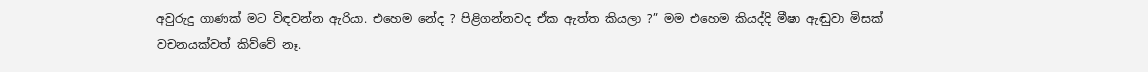අවුරුදු ගාණක් මට විඳවන්න ඇරියා. එහෙම නේද ? පිළිගන්නවද ඒක ඇත්ත කියලා ?” මම එහෙම කියද්දි මීෂා ඇඬුවා මිසක් වචනයක්වත් කිව්වේ නෑ.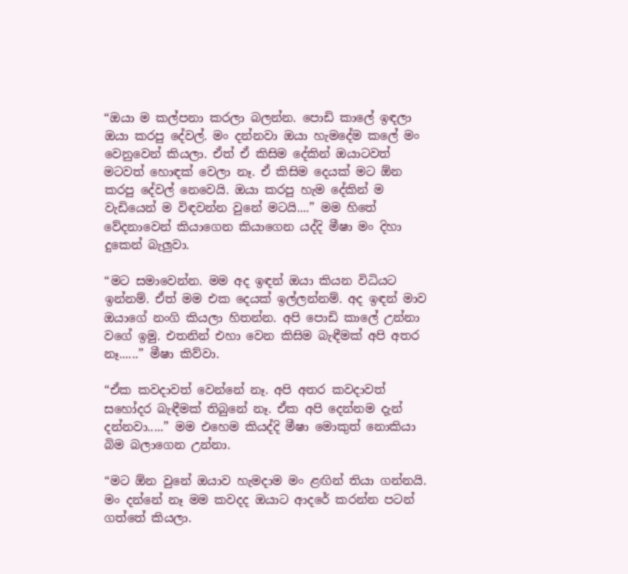“ඔයා ම කල්පනා කරලා බලන්න. පොඩි කාලේ ඉඳලා ඔයා කරපු දේවල්. මං දන්නවා ඔයා හැමදේම කලේ මං වෙනුවෙන් කියලා. ඒත් ඒ කිසිම දේකින් ඔයාටවත් මටවත් හොඳක් වෙලා නෑ. ඒ කිසිම දෙයක් මට ඕන කරපු දේවල් නෙවෙයි. ඔයා කරපු හැම දේකින් ම වැඩියෙන් ම විඳවන්න වුනේ මටයි....” මම හිතේ වේදනාවෙන් කියාගෙන කියාගෙන යද්දි මීෂා මං දිහා දුකෙන් බැලුවා.

“මට සමාවෙන්න. මම අද ඉඳන් ඔයා කියන විධියට ඉන්නම්. ඒත් මම එක දෙයක් ඉල්ලන්නම්. අද ඉඳන් මාව ඔයාගේ නංගි කියලා හිතන්න. අපි පොඩි කාලේ උන්නා වගේ ඉමු. එතනින් එහා වෙන කිසිම බැඳීමක් අපි අතර නෑ......” මීෂා කිව්වා.

“ඒක කවදාවත් වෙන්නේ නෑ. අපි අතර කවදාවත් සහෝදර බැඳීමක් තිබුනේ නෑ. ඒක අපි දෙන්නම දැන් දන්නවා.....” මම එහෙම කියද්දි මීෂා මොකුත් නොකියා බිම බලාගෙන උන්නා.

“මට ඕන වුනේ ඔයාව හැමදාම මං ළඟින් තියා ගන්නයි. මං දන්නේ නෑ මම කවදද ඔයාට ආදරේ කරන්න පටන් ගත්තේ කියලා.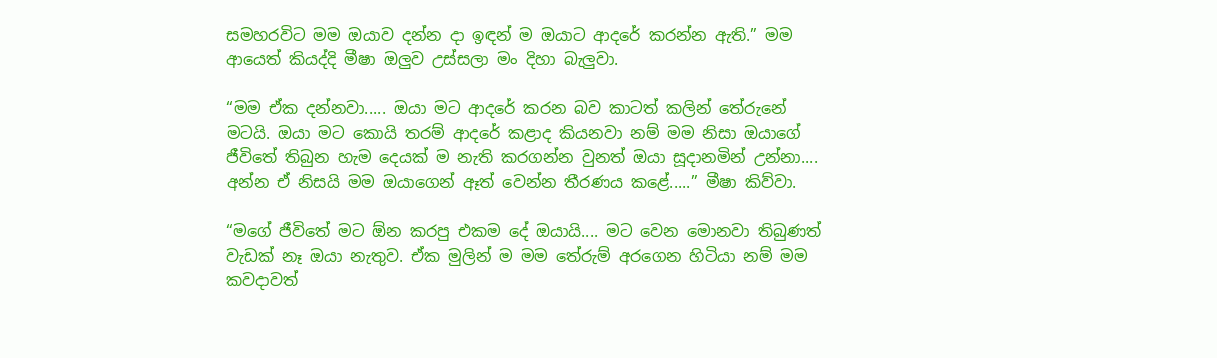සමහරවිට මම ඔයාව දන්න දා ඉඳන් ම ඔයාට ආදරේ කරන්න ඇති.” මම ආයෙත් කියද්දි මීෂා ඔලුව උස්සලා මං දිහා බැලුවා.

“මම ඒක දන්නවා..... ඔයා මට ආදරේ කරන බව කාටත් කලින් තේරුනේ මටයි. ඔයා මට කොයි තරම් ආදරේ කළාද කියනවා නම් මම නිසා ඔයාගේ ජීවිතේ තිබුන හැම දෙයක් ම නැති කරගන්න වුනත් ඔයා සූදානමින් උන්නා.... අන්න ඒ නිසයි මම ඔයාගෙන් ඈත් වෙන්න තීරණය කළේ.....” මීෂා කිව්වා.

“මගේ ජීවිතේ මට ඕන කරපු එකම දේ ඔයායි.... මට වෙන මොනවා තිබුණත් වැඩක් නෑ ඔයා නැතුව. ඒක මුලින් ම මම තේරුම් අරගෙන හිටියා නම් මම කවදාවත්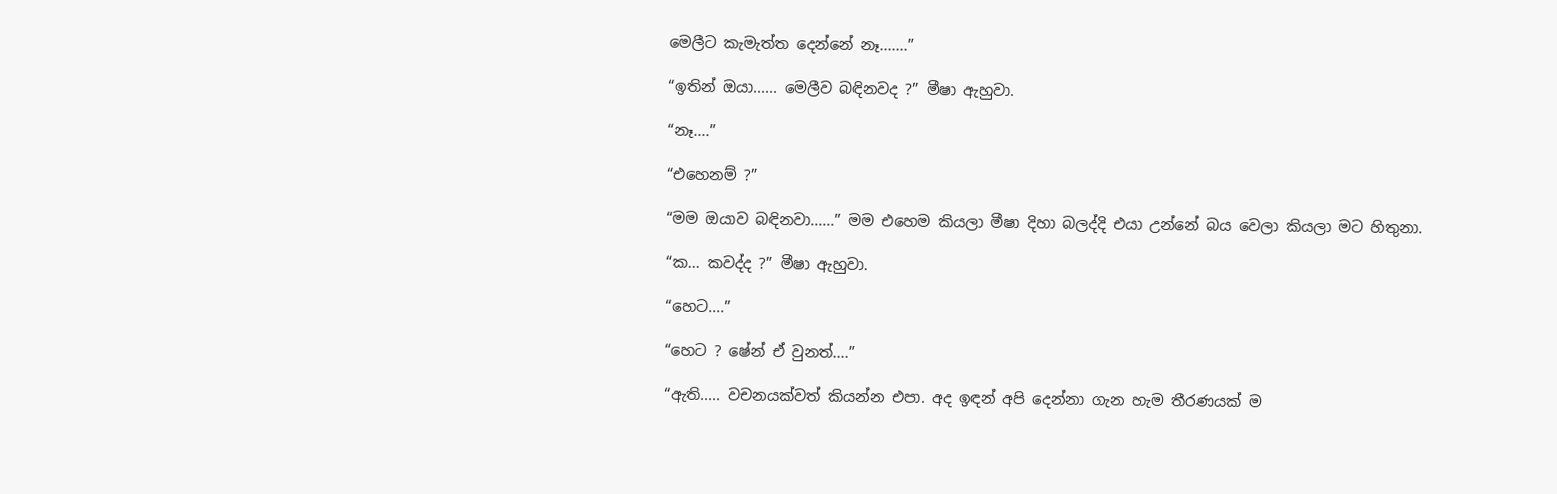මෙලීට කැමැත්ත දෙන්නේ නෑ.......”

“ඉතින් ඔයා...... මෙලීව බඳිනවද ?” මීෂා ඇහුවා.

“නෑ....”

“එහෙනම් ?”

“මම ඔයාව බඳිනවා......” මම එහෙම කියලා මීෂා දිහා බලද්දි එයා උන්නේ බය වෙලා කියලා මට හිතුනා.

“ක... කවද්ද ?” මීෂා ඇහුවා.

“හෙට....”

“හෙට ? ෂේන් ඒ වුනත්....”

“ඇති..... වචනයක්වත් කියන්න එපා. අද ඉඳන් අපි දෙන්නා ගැන හැම තීරණයක් ම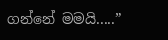ගන්නේ මමයි.....”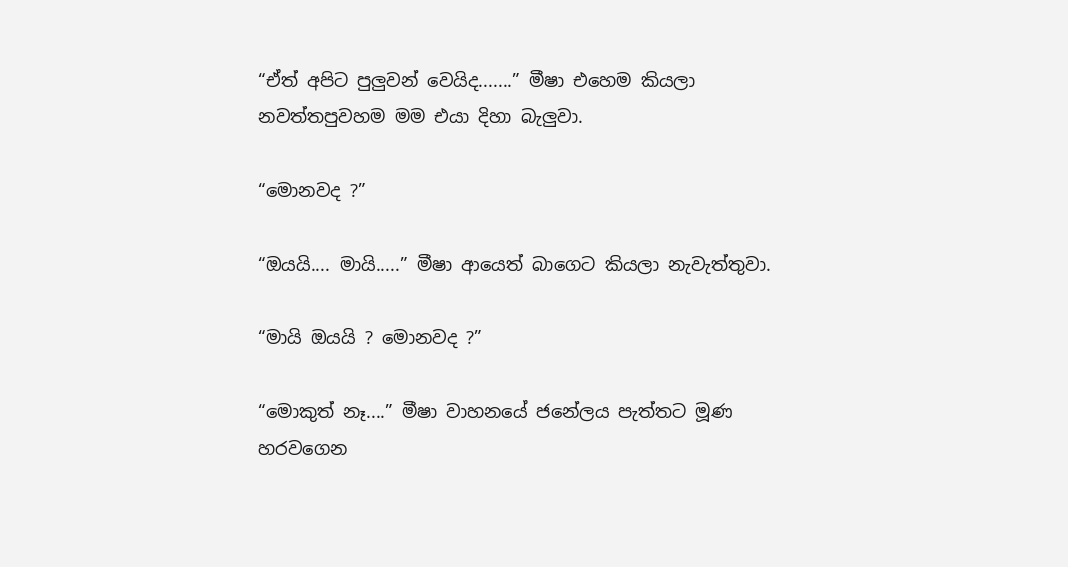“ඒත් අපිට පුලුවන් වෙයිද.......” මීෂා එහෙම කියලා නවත්තපුවහම මම එයා දිහා බැලුවා.

“මොනවද ?”

“ඔයයි.... මායි.....” මීෂා ආයෙත් බාගෙට කියලා නැවැත්තුවා.

“මායි ඔයයි ? මොනවද ?”

“මොකුත් නෑ....” මීෂා වාහනයේ ජනේලය පැත්තට මූණ හරවගෙන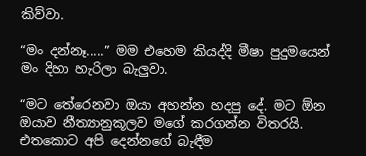කිව්වා.

“මං දන්නෑ.....” මම එහෙම කියද්දි මීෂා පුදුමයෙන් මං දිහා හැරිලා බැලුවා.

“මට තේරෙනවා ඔයා අහන්න හදපු දේ. මට ඕන ඔයාව නීත්‍යානුකූලව මගේ කරගන්න විතරයි. එතකොට අපි දෙන්නගේ බැඳීම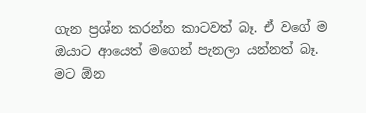ගැන ප්‍රශ්න කරන්න කාටවත් බෑ. ඒ වගේ ම ඔයාට ආයෙත් මගෙන් පැනලා යන්නත් බෑ. මට ඕන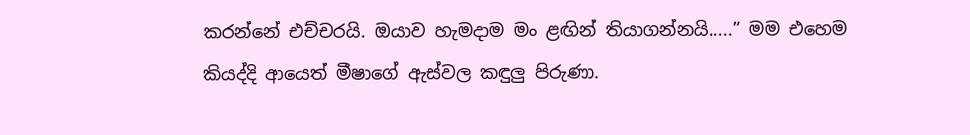කරන්නේ එච්චරයි. ඔයාව හැමදාම මං ළඟින් තියාගන්නයි.....” මම එහෙම කියද්දි ආයෙත් මීෂාගේ ඇස්වල කඳුලු පිරුණා.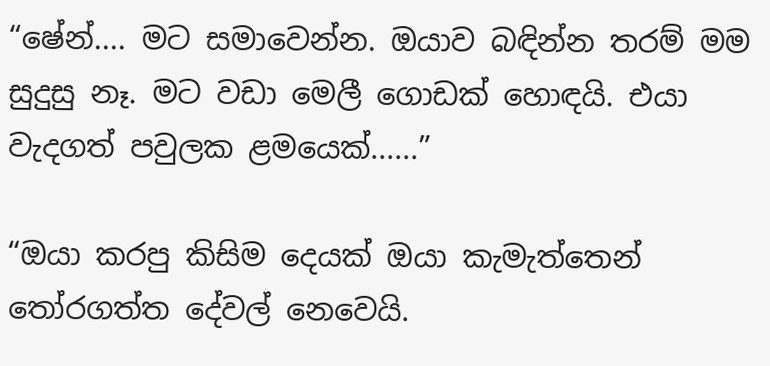“ෂේන්.... මට සමාවෙන්න. ඔයාව බඳින්න තරම් මම සුදුසු නෑ. මට වඩා මෙලී ගොඩක් හොඳයි. එයා වැදගත් පවුලක ළමයෙක්......”

“ඔයා කරපු කිසිම දෙයක් ඔයා කැමැත්තෙන් තෝරගත්ත දේවල් නෙවෙයි.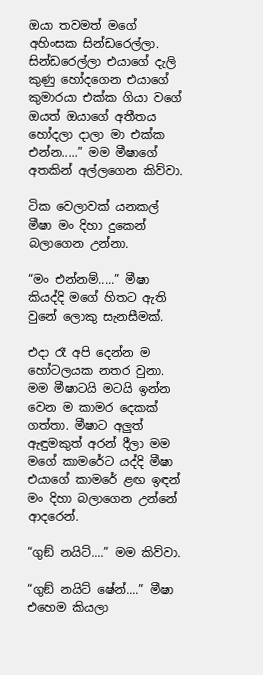ඔයා තවමත් මගේ අහිංසක සින්ඩරෙල්ලා. සින්ඩරෙල්ලා එයාගේ දැලි කුණු හෝදගෙන එයාගේ කුමාරයා එක්ක ගියා වගේ ඔයත් ඔයාගේ අතීතය හෝදලා දාලා මා එක්ක එන්න.....” මම මීෂාගේ අතකින් අල්ලගෙන කිව්වා.

ටික වෙලාවක් යනකල් මීෂා මං දිහා දුකෙන් බලාගෙන උන්නා.

“මං එන්නම්.....” මීෂා කියද්දි මගේ හිතට ඇති වුනේ ලොකු සැනසීමක්.

එදා රෑ අපි දෙන්න ම හෝටලයක නතර වුනා. මම මීෂාටයි මටයි ඉන්න වෙන ම කාමර දෙකක් ගත්තා. මීෂාට අලුත් ඇඳුමකුත් අරන් දීලා මම මගේ කාමරේට යද්දි මීෂා එයාගේ කාමරේ ළඟ ඉඳන් මං දිහා බලාගෙන උන්නේ ආදරෙන්.

“ගුඞ් නයිට්....” මම කිව්වා.

“ගුඞ් නයිට් ෂේන්....” මීෂා එහෙම කියලා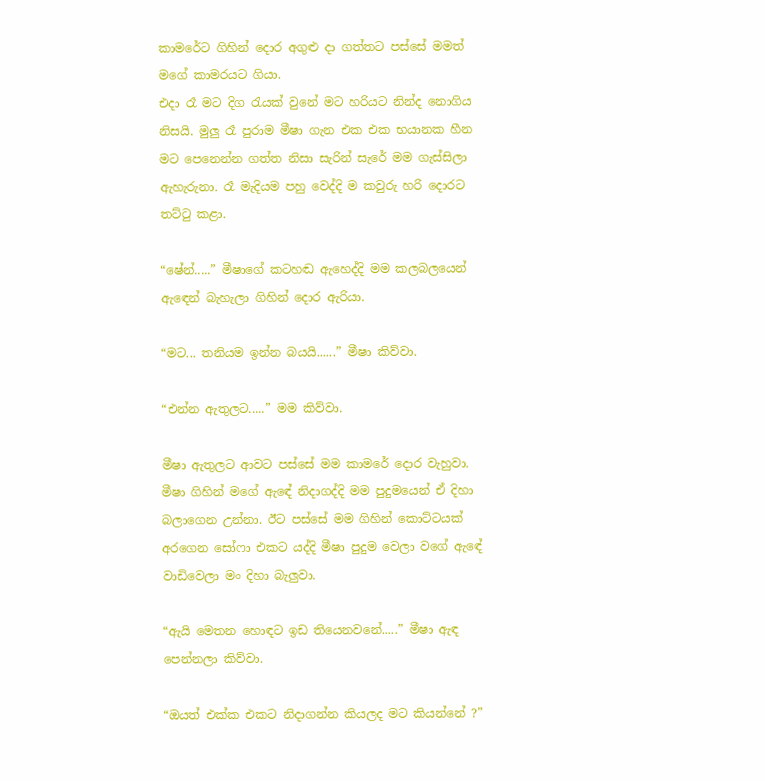කාමරේට ගිහින් දොර අගුළු දා ගත්තට පස්සේ මමත් මගේ කාමරයට ගියා.
එදා රෑ මට දිග රැයක් වුනේ මට හරියට නින්ද නොගිය නිසයි. මුලු රෑ පුරාම මීෂා ගැන එක එක භයානක හීන මට පෙනෙන්න ගත්ත නිසා සැරින් සැරේ මම ගැස්සිලා ඇහැරුනා. රෑ මැදියම පහු වෙද්දි ම කවුරු හරි දොරට තට්ටු කළා.

“ෂේන්.....” මීෂාගේ කටහඬ ඇහෙද්දි මම කලබලයෙන් ඇඳෙන් බැහැලා ගිහින් දොර ඇරියා.

“මට... තනියම ඉන්න බයයි......” මීෂා කිව්වා.

“එන්න ඇතුලට.....” මම කිව්වා.

මීෂා ඇතුලට ආවට පස්සේ මම කාමරේ දොර වැහුවා. මීෂා ගිහින් මගේ ඇඳේ නිදාගද්දි මම පුදුමයෙන් ඒ දිහා බලාගෙන උන්නා. ඊට පස්සේ මම ගිහින් කොට්ටයක් අරගෙන සෝෆා එකට යද්දි මීෂා පුදුම වෙලා වගේ ඇඳේ වාඩිවෙලා මං දිහා බැලුවා.

“ඇයි මෙතන හොඳට ඉඩ තියෙනවනේ.....” මීෂා ඇඳ පෙන්නලා කිව්වා.

“ඔයත් එක්ක එකට නිදාගන්න කියලද මට කියන්නේ ?”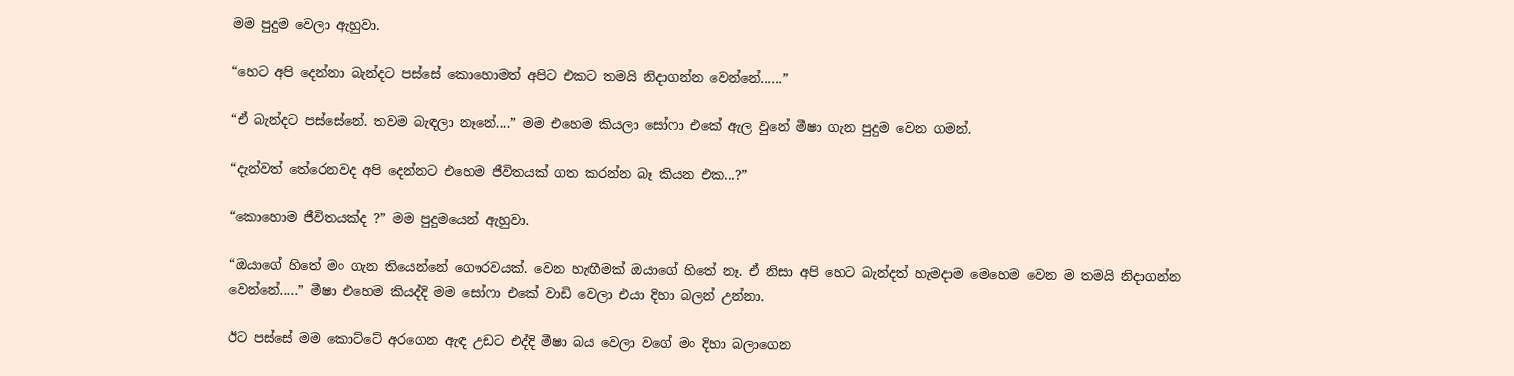මම පුදුම වෙලා ඇහුවා.

“හෙට අපි දෙන්නා බැන්දට පස්සේ කොහොමත් අපිට එකට තමයි නිදාගන්න වෙන්නේ......”

“ඒ බැන්දට පස්සේනේ. තවම බැඳලා නෑනේ....” මම එහෙම කියලා සෝෆා එකේ ඇල වුනේ මීෂා ගැන පුදුම වෙන ගමන්.

“දැන්වත් තේරෙනවද අපි දෙන්නට එහෙම ජීවිතයක් ගත කරන්න බෑ කියන එක...?”

“කොහොම ජීවිතයක්ද ?” මම පුදුමයෙන් ඇහුවා.

“ඔයාගේ හිතේ මං ගැන තියෙන්නේ ගෞරවයක්. වෙන හැඟීමක් ඔයාගේ හිතේ නෑ. ඒ නිසා අපි හෙට බැන්දත් හැමදාම මෙහෙම වෙන ම තමයි නිදාගන්න වෙන්නේ.....” මීෂා එහෙම කියද්දි මම සෝෆා එකේ වාඩි වෙලා එයා දිහා බලන් උන්නා.

ඊට පස්සේ මම කොට්ටේ අරගෙන ඇඳ උඩට එද්දි මීෂා බය වෙලා වගේ මං දිහා බලාගෙන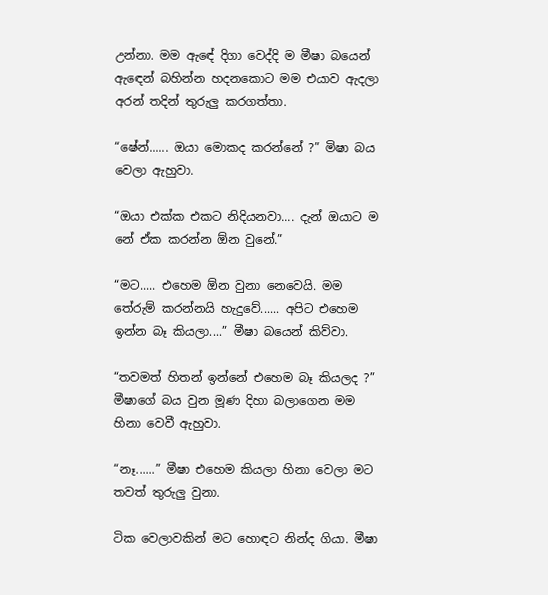උන්නා. මම ඇඳේ දිගා වෙද්දි ම මීෂා බයෙන් ඇඳෙන් බහින්න හදනකොට මම එයාව ඇදලා අරන් තදින් තුරුලු කරගත්තා.

“ෂේන්...... ඔයා මොකද කරන්නේ ?” මිෂා බය වෙලා ඇහුවා.

“ඔයා එක්ක එකට නිදියනවා.... දැන් ඔයාට ම නේ ඒක කරන්න ඕන වුනේ.”

“මට..... එහෙම ඕන වුනා නෙවෙයි. මම තේරුම් කරන්නයි හැදුවේ...... අපිට එහෙම ඉන්න බෑ කියලා....” මීෂා බයෙන් කිව්වා.

“තවමත් හිතන් ඉන්නේ එහෙම බෑ කියලද ?” මීෂාගේ බය වුන මූණ දිහා බලාගෙන මම හිනා වෙවී ඇහුවා.

“නෑ......” මීෂා එහෙම කියලා හිනා වෙලා මට තවත් තුරුලු වුනා.

ටික වෙලාවකින් මට හොඳට නින්ද ගියා. මීෂා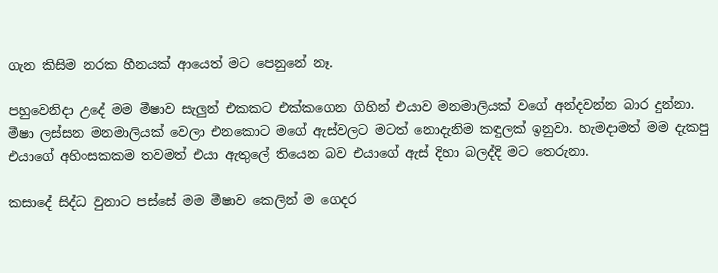ගැන කිසිම නරක හීනයක් ආයෙත් මට පෙනුනේ නෑ.

පහුවෙනිදා උදේ මම මීෂාව සැලුන් එකකට එක්කගෙන ගිහින් එයාව මනමාලියක් වගේ අන්දවන්න බාර දුන්නා. මීෂා ලස්සන මනමාලියක් වෙලා එනකොට මගේ ඇස්වලට මටත් නොදැනිම කඳුලක් ඉනුවා. හැමදාමත් මම දැකපු එයාගේ අහිංසකකම තවමත් එයා ඇතුලේ තියෙන බව එයාගේ ඇස් දිහා බලද්දි මට තෙරුනා.

කසාදේ සිද්ධ වුනාට පස්සේ මම මීෂාව කෙලින් ම ගෙදර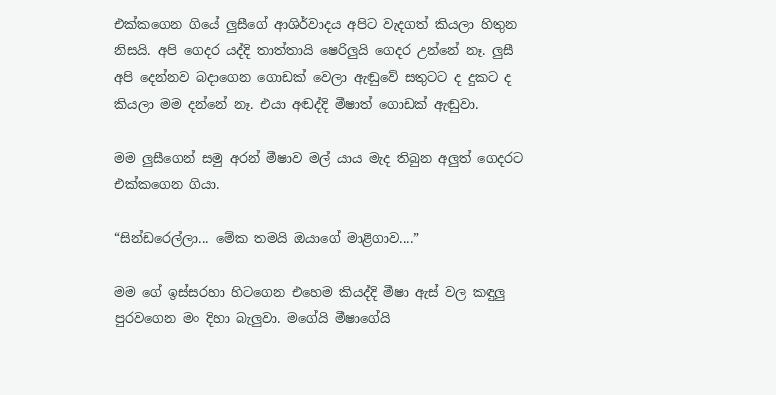එක්කගෙන ගියේ ලුසීගේ ආශිර්වාදය අපිට වැදගත් කියලා හිතුන නිසයි. අපි ගෙදර යද්දි තාත්තායි ෂෙරිලුයි ගෙදර උන්නේ නෑ. ලුසී අපි දෙන්නව බදාගෙන ගොඩක් වෙලා ඇඬුවේ සතුටට ද දුකට ද කියලා මම දන්නේ නෑ. එයා අඬද්දි මීෂාත් ගොඩක් ඇඬුවා.

මම ලුසීගෙන් සමු අරන් මීෂාව මල් යාය මැද තිබුන අලුත් ගෙදරට එක්කගෙන ගියා.

“සින්ඩරෙල්ලා... මේක තමයි ඔයාගේ මාළිගාව....”

මම ගේ ඉස්සරහා හිටගෙන එහෙම කියද්දි මීෂා ඇස් වල කඳුලු පුරවගෙන මං දිහා බැලුවා. මගේයි මීෂාගේයි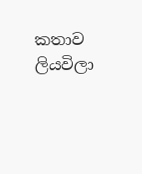කතාව ලියවිලා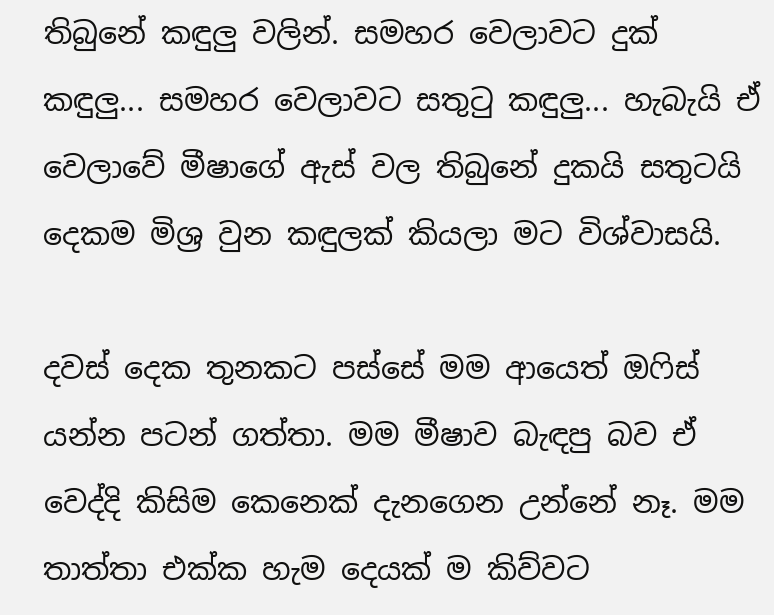තිබුනේ කඳුලු වලින්. සමහර වෙලාවට දුක් කඳුලු... සමහර වෙලාවට සතුටු කඳුලු... හැබැයි ඒ වෙලාවේ මීෂාගේ ඇස් වල තිබුනේ දුකයි සතුටයි දෙකම මිශ්‍ර වුන කඳුලක් කියලා මට විශ්වාසයි.

දවස් දෙක තුනකට පස්සේ මම ආයෙත් ඔෆිස් යන්න පටන් ගත්තා. මම මීෂාව බැඳපු බව ඒ වෙද්දි කිසිම කෙනෙක් දැනගෙන උන්නේ නෑ. මම තාත්තා එක්ක හැම දෙයක් ම කිව්වට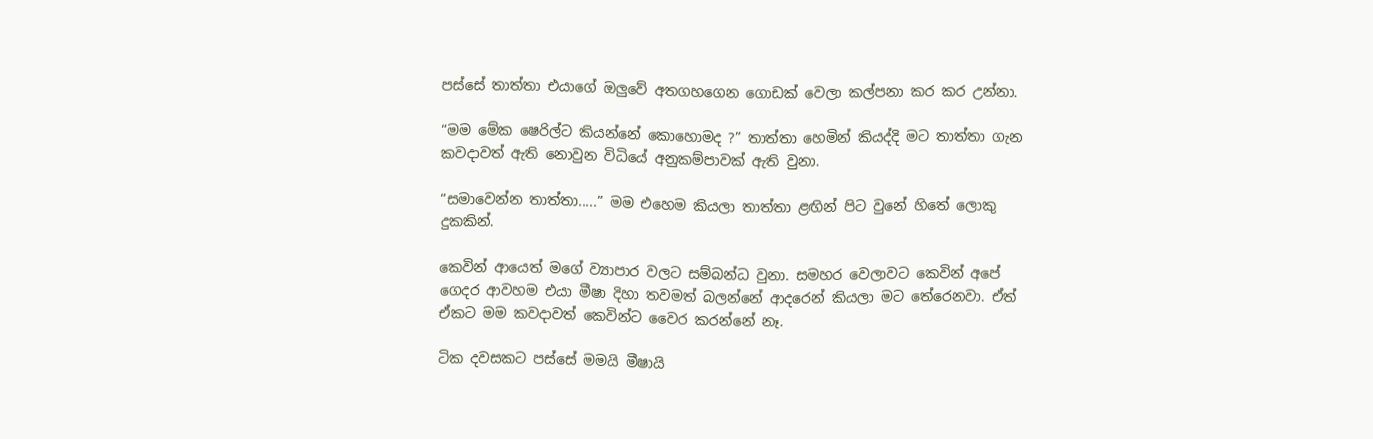පස්සේ තාත්තා එයාගේ ඔලුවේ අතගහගෙන ගොඩක් වෙලා කල්පනා කර කර උන්නා.

“මම මේක ෂෙරිල්ට කියන්නේ කොහොමද ?” තාත්තා හෙමින් කියද්දි මට තාත්තා ගැන කවදාවත් ඇති නොවුන විධියේ අනුකම්පාවක් ඇති වුනා.

“සමාවෙන්න තාත්තා.....” මම එහෙම කියලා තාත්තා ළඟින් පිට වුනේ හිතේ ලොකු දුකකින්.

කෙවින් ආයෙත් මගේ ව්‍යාපාර වලට සම්බන්ධ වුනා. සමහර වෙලාවට කෙවින් අපේ ගෙදර ආවහම එයා මීෂා දිහා තවමත් බලන්නේ ආදරෙන් කියලා මට තේරෙනවා. ඒත් ඒකට මම කවදාවත් කෙවින්ට වෛර කරන්නේ නෑ.

ටික දවසකට පස්සේ මමයි මීෂායි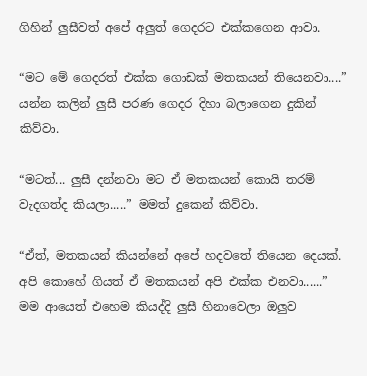ගිහින් ලුසීවත් අපේ අලුත් ගෙදරට එක්කගෙන ආවා.

“මට මේ ගෙදරත් එක්ක ගොඩක් මතකයන් තියෙනවා....” යන්න කලින් ලුසී පරණ ගෙදර දිහා බලාගෙන දුකින් කිව්වා.

“මටත්... ලුසී දන්නවා මට ඒ මතකයන් කොයි තරම් වැදගත්ද කියලා.....” මමත් දුකෙන් කිව්වා.

“ඒත්, මතකයන් කියන්නේ අපේ හදවතේ තියෙන දෙයක්. අපි කොහේ ගියත් ඒ මතකයන් අපි එක්ක එනවා......” මම ආයෙත් එහෙම කියද්දි ලුසී හිනාවෙලා ඔලුව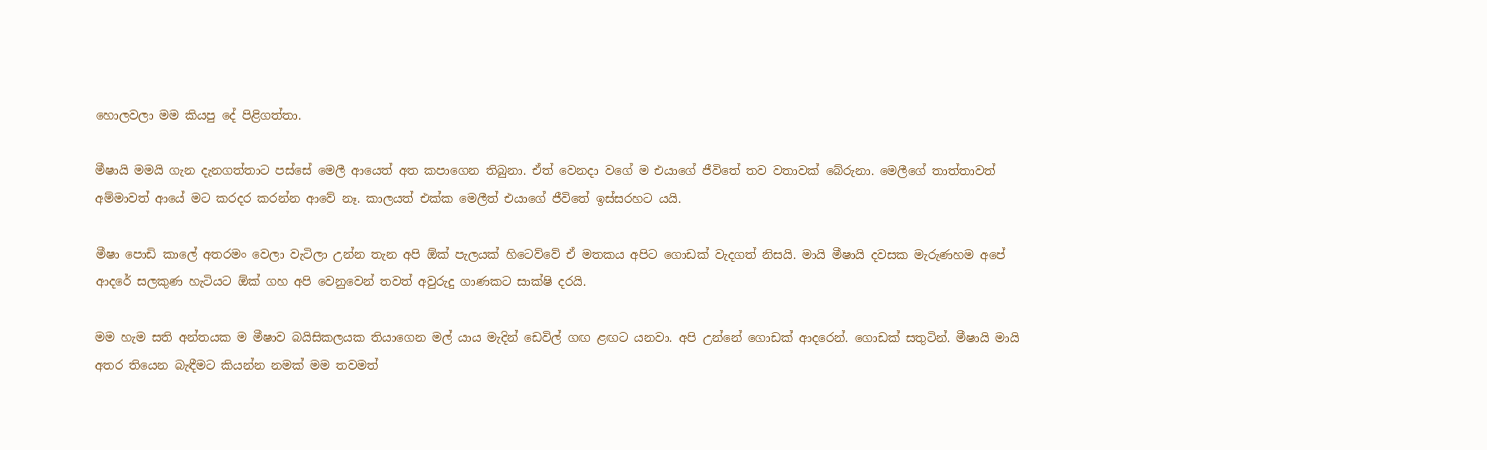හොලවලා මම කියපු දේ පිළිගත්තා.

මීෂායි මමයි ගැන දැනගත්තාට පස්සේ මෙලී ආයෙත් අත කපාගෙන තිබුනා. ඒත් වෙනදා වගේ ම එයාගේ ජීවිතේ තව වතාවක් බේරුනා. මෙලීගේ තාත්තාවත් අම්මාවත් ආයේ මට කරදර කරන්න ආවේ නෑ. කාලයත් එක්ක මෙලීත් එයාගේ ජීවිතේ ඉස්සරහට යයි.

මීෂා පොඩි කාලේ අතරමං වෙලා වැටිලා උන්න තැන අපි ඕක් පැලයක් හිටෙව්වේ ඒ මතකය අපිට ගොඩක් වැදගත් නිසයි. මායි මීෂායි දවසක මැරුණහම අපේ ආදරේ සලකුණ හැටියට ඕක් ගහ අපි වෙනුවෙන් තවත් අවුරුදු ගාණකට සාක්ෂි දරයි.

මම හැම සති අන්තයක ම මීෂාව බයිසිකලයක තියාගෙන මල් යාය මැදින් ඩෙවිල් ගඟ ළඟට යනවා. අපි උන්නේ ගොඩක් ආදරෙන්. ගොඩක් සතුටින්. මීෂායි මායි අතර තියෙන බැඳීමට කියන්න නමක් මම තවමත්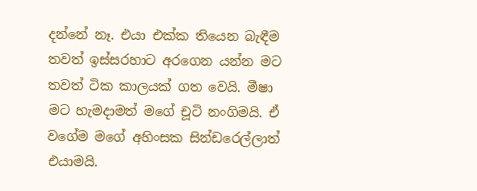දන්නේ නෑ. එයා එක්ක තියෙන බැඳීම තවත් ඉස්සරහාට අරගෙන යන්න මට තවත් ටික කාලයක් ගත වෙයි. මීෂා මට හැමදාමත් මගේ චූටි නංගිමයි. ඒ වගේම මගේ අහිංසක සින්ඩරෙල්ලාත් එයාමයි.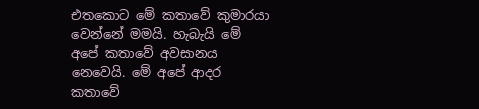එතකොට මේ කතාවේ කුමාරයා වෙන්නේ මමයි. හැබැයි මේ අපේ කතාවේ අවසානය නෙවෙයි. මේ අපේ ආදර කතාවේ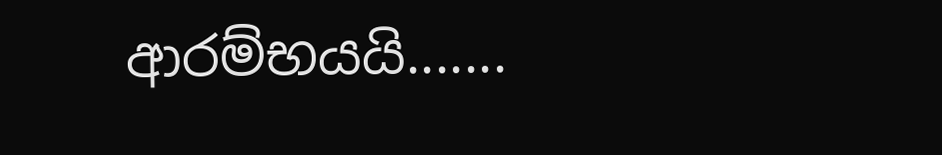ආරම්භයයි.......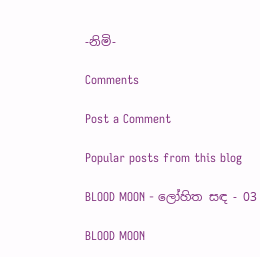-නිමි-

Comments

Post a Comment

Popular posts from this blog

BLOOD MOON - ලෝහිත සඳ - 03

BLOOD MOON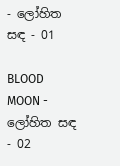- ලෝහිත සඳ - 01

BLOOD MOON - ලෝහිත සඳ - 02